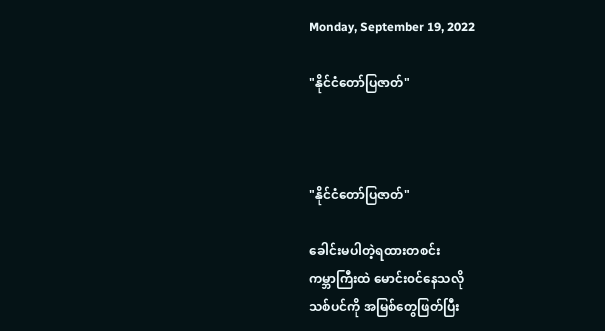Monday, September 19, 2022

"နိုင်ငံတော်ပြဇာတ်"



"နိုင်ငံတော်ပြဇာတ်"

ခေါင်းမပါတဲ့ရထားတစင်း
ကမ္ဘာကြီးထဲ မောင်း၀င်နေသလို
သစ်ပင်ကို အမြစ်တွေဖြတ်ပြီး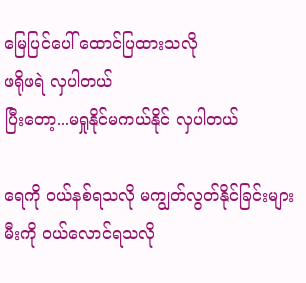မြေပြင်ပေါ် ထောင်ပြထားသလို
ဖရိုဖရဲ လှပါတယ်
ပြီးတော့...မရှုနိုင်မကယ်နိုင် လှပါတယ်

ရေကို ၀ယ်နစ်ရသလို မကျွတ်လွတ်နိုင်ခြင်းများ
မီးကို ၀ယ်လောင်ရသလို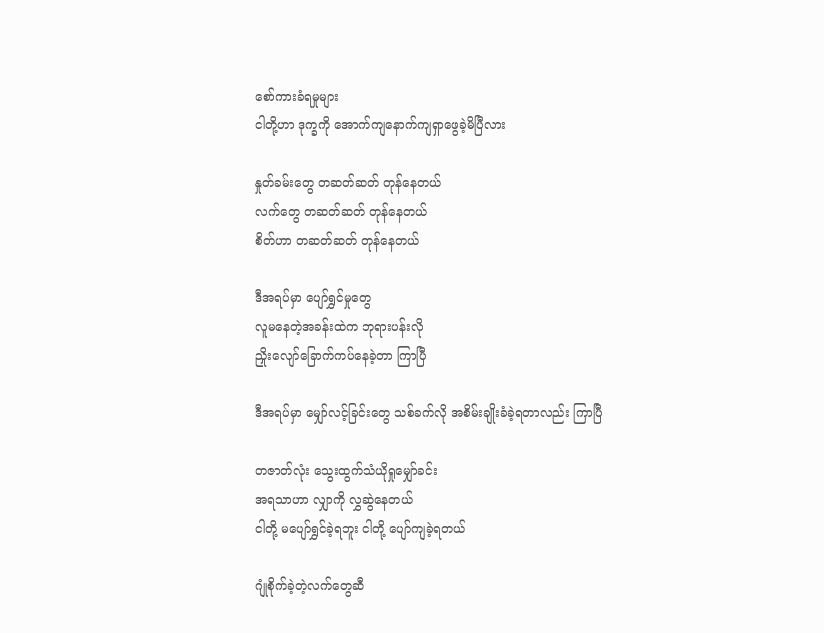စော်ကားခံရမှုများ
ငါတို့ဟာ ဒုက္ခကို အောက်ကျနောက်ကျရှာဖွေခဲ့မိပြီလား

နှုတ်ခမ်းတွေ တဆတ်ဆတ် တုန်နေတယ်
လက်တွေ တဆတ်ဆတ် တုန်နေတယ်
စိတ်ဟာ တဆတ်ဆတ် တုန်နေတယ်

ဒီအရပ်မှာ ပျော်ရွှင်မှုတွေ
လူမနေတဲ့အခန်းထဲက ဘုရားပန်းလို
ညှိုးလျော်ခြောက်ကပ်နေခဲ့တာ ကြာပြီ

ဒီအရပ်မှာ မျှော်လင့်ခြင်းတွေ သစ်ခက်လို အစိမ်းချိုးခံခဲ့ရတာလည်း ကြာပြီ

တဇာတ်လုံး သွေးထွက်သံယိုရှုမျှော်ခင်း
အရသာဟာ လျှာကို လွှဆွဲနေတယ်
ငါတို့ မပျော်ရွှင်ခဲ့ရဘူး ငါတို့ ပျော်ကျခဲ့ရတယ်

ဂျုံစိုက်ခဲ့တဲ့လက်တွေဆီ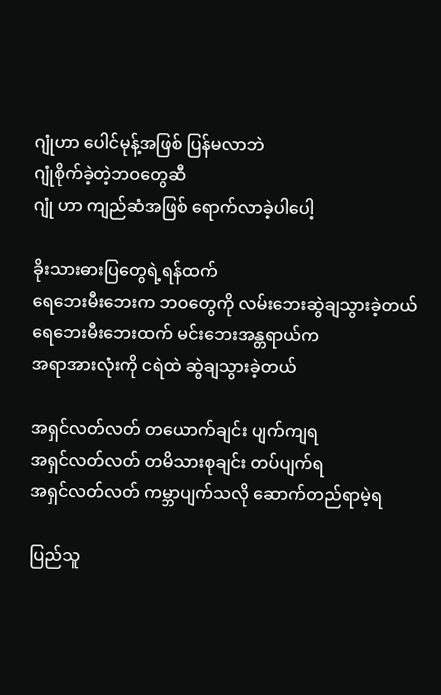ဂျုံဟာ ပေါင်မုန့်အဖြစ် ပြန်မလာဘဲ
ဂျုံစိုက်ခဲ့တဲ့ဘဝတွေဆီ
ဂျုံ ဟာ ကျည်ဆံအဖြစ် ရောက်လာခဲ့ပါပေါ့

ခိုးသားဓားပြတွေရဲ့ရန်ထက်
ရေဘေးမီးဘေးက ဘဝတွေကို လမ်းဘေးဆွဲချသွားခဲ့တယ်
ရေဘေးမီးဘေးထက် မင်းဘေးအန္တရာယ်က
အရာအားလုံးကို ငရဲထဲ ဆွဲချသွားခဲ့တယ်

အရှင်လတ်လတ် တယောက်ချင်း ပျက်ကျရ
အရှင်လတ်လတ် တမိသားစုချင်း တပ်ပျက်ရ
အရှင်လတ်လတ် ကမ္ဘာပျက်သလို ဆောက်တည်ရာမဲ့ရ

ပြည်သူ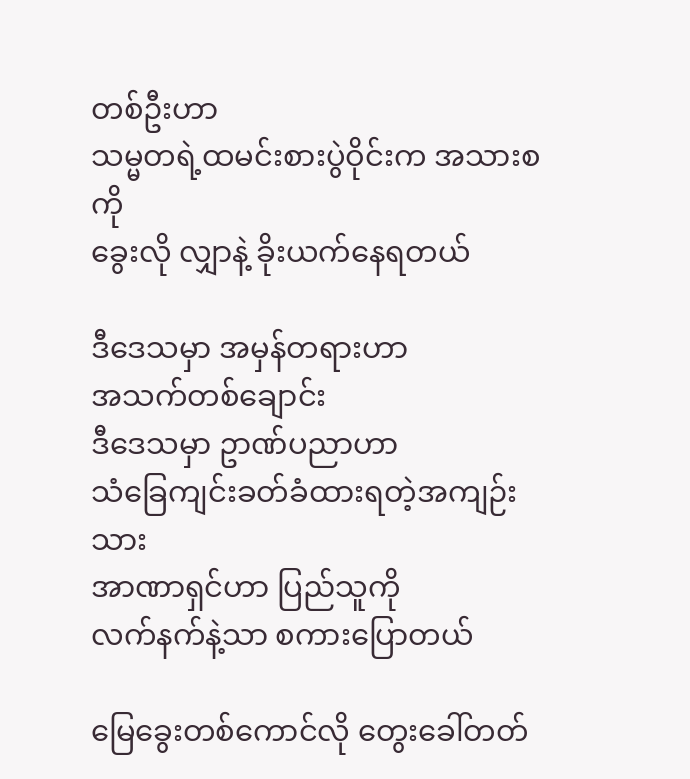တစ်ဦးဟာ
သမ္မတရဲ့ထမင်းစားပွဲဝိုင်းက အသားစကို
ခွေးလို လျှာနဲ့ ခိုးယက်နေရတယ်

ဒီဒေသမှာ အမှန်တရားဟာ
အသက်တစ်ချောင်း
ဒီဒေသမှာ ဥာဏ်ပညာဟာ
သံခြေကျင်းခတ်ခံထားရတဲ့အကျဉ်းသား
အာဏာရှင်ဟာ ပြည်သူကို
လက်နက်နဲ့သာ စကားပြောတယ်

မြေခွေးတစ်ကောင်လို တွေးခေါ်တတ်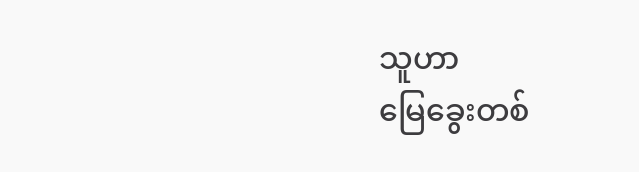သူဟာ
မြေခွေးတစ်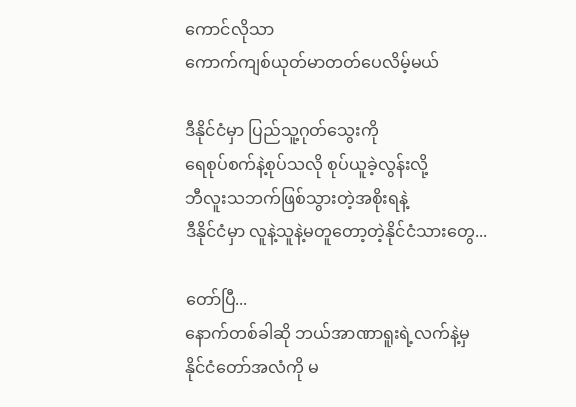ကောင်လိုသာ
ကောက်ကျစ်ယုတ်မာတတ်ပေလိမ့်မယ်

ဒီနိုင်ငံမှာ ပြည်သူ့ဂုတ်သွေးကို
ရေစုပ်စက်နဲ့စုပ်သလို စုပ်ယူခဲ့လွန်းလို့
ဘီလူးသဘက်ဖြစ်သွားတဲ့အစိုးရနဲ့
ဒီနိုင်ငံမှာ လူနဲ့သူနဲ့မတူတော့တဲ့နိုင်ငံသားတွေ...

တော်ပြီ...
နောက်တစ်ခါဆို ဘယ်အာဏာရူးရဲ့လက်နဲ့မှ
နိုင်ငံတော်အလံကို မ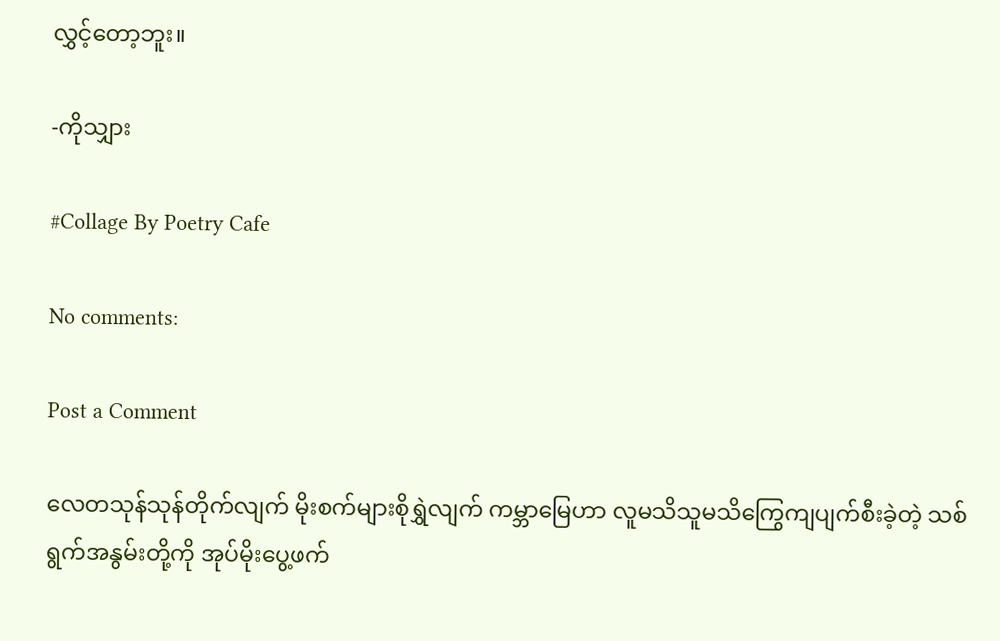လွှင့်တော့ဘူး။

-ကိုသျှား

#Collage By Poetry Cafe

No comments:

Post a Comment

လေတသုန်သုန်တိုက်လျက် မိုးစက်များစိုရွှဲလျက် ကမ္ဘာမြေဟာ လူမသိသူမသိကြွေကျပျက်စီးခဲ့တဲ့ သစ်ရွက်အနွမ်းတို့ကို အုပ်မိုးပွေ့ဖက်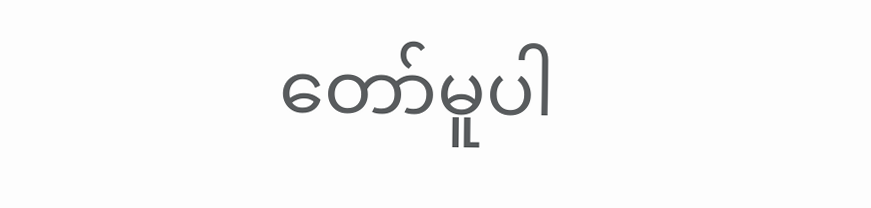တော်မူပါ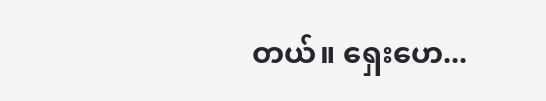တယ်။ ရှေးဟေ...